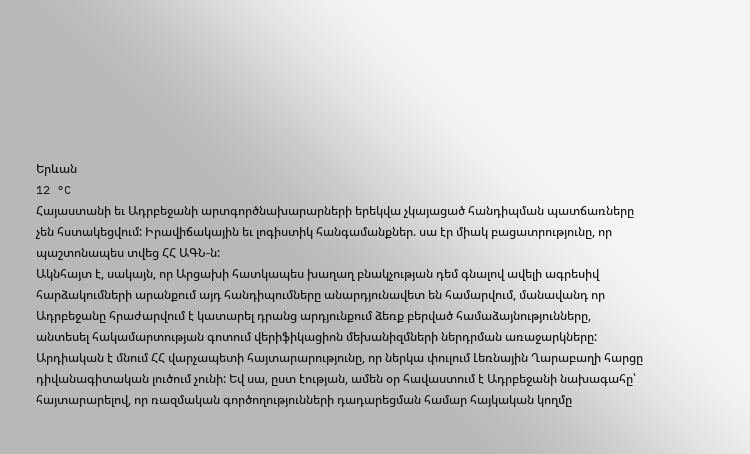Երևան
12 °C
Հայաստանի եւ Ադրբեջանի արտգործնախարարների երեկվա չկայացած հանդիպման պատճառները չեն հստակեցվում: Իրավիճակային եւ լոգիստիկ հանգամանքներ. սա էր միակ բացատրությունը, որ պաշտոնապես տվեց ՀՀ ԱԳՆ-ն:
Ակնհայտ է, սակայն, որ Արցախի հատկապես խաղաղ բնակչության դեմ գնալով ավելի ագրեսիվ հարձակումների արանքում այդ հանդիպումները անարդյունավետ են համարվում, մանավանդ որ Ադրբեջանը հրաժարվում է կատարել դրանց արդյունքում ձեռք բերված համաձայնությունները, անտեսել հակամարտության գոտում վերիֆիկացիոն մեխանիզմների ներդրման առաջարկները:
Արդիական է մնում ՀՀ վարչապետի հայտարարությունը, որ ներկա փուլում Լեռնային Ղարաբաղի հարցը դիվանագիտական լուծում չունի: Եվ սա, ըստ էության, ամեն օր հավաստում է Ադրբեջանի նախագահը՝ հայտարարելով, որ ռազմական գործողությունների դադարեցման համար հայկական կողմը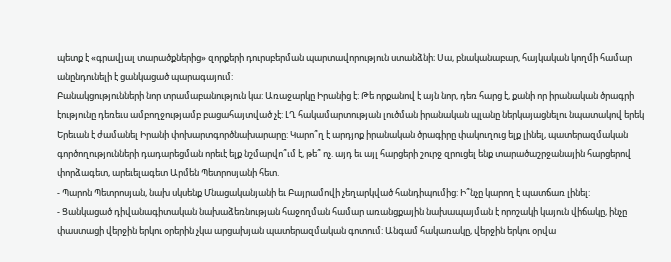պետք է «գրավյալ տարածքներից» զորքերի դուրսբերման պարտավորություն ստանձնի։ Սա, բնականաբար, հայկական կողմի համար անընդունելի է ցանկացած պարագայում:
Բանակցությունների նոր տրամաբանություն կա: Առաջարկը Իրանից է: Թե որքանով է այն նոր, դեռ հարց է, քանի որ իրանական ծրագրի էությունը դեռեւս ամբողջությամբ բացահայտված չէ: ԼՂ հակամարտության լուծման իրանական պլանը ներկայացնելու նպատակով երեկ Երեւան է ժամանել Իրանի փոխարտգործնախարարը: Կարո՞ղ է արդյոք իրանական ծրագիրը փակուղուց ելք լինել, պատերազմական գործողությունների դադարեցման որեւէ ելք նշմարվո՞ւմ է, թե՞ ոչ. այդ եւ այլ հարցերի շուրջ զրուցել ենք տարածաշրջանային հարցերով փորձագետ, արեւելագետ Արմեն Պետրոսյանի հետ.
- Պարոն Պետրոսյան, նախ սկսենք Մնացականյանի եւ Բայրամովի չեղարկված հանդիպումից: Ի՞նչը կարող է պատճառ լինել:
- Ցանկացած դիվանագիտական նախաձեռնության հաջողման համար առանցքային նախապայման է որոշակի կայուն վիճակը, ինչը փաստացի վերջին երկու օրերին չկա արցախյան պատերազմական գոտում: Անգամ հակառակը, վերջին երկու օրվա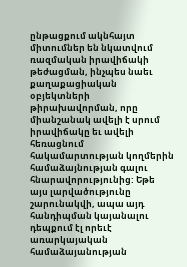ընթացքում ակնհայտ միտումներ են նկատվում ռազմական իրավիճակի թեժացման, ինչպես նաեւ քաղաքացիական օբյեկտների թիրախավորման, որը միանշանակ ավելի է սրում իրավիճակը եւ ավելի հեռացնում հակամարտության կողմերին համաձայնության գալու հնարավորությունից: Եթե այս լարվածությունը շարունակվի, ապա այդ հանդիպման կայանալու դեպքում էլ որեւէ առարկայական համաձայանության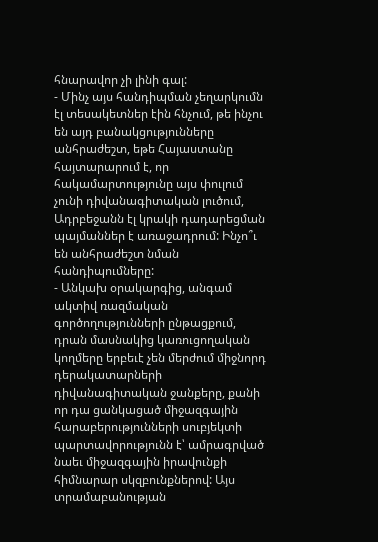հնարավոր չի լինի գալ:
- Մինչ այս հանդիպման չեղարկումն էլ տեսակետներ էին հնչում, թե ինչու են այդ բանակցությունները անհրաժեշտ, եթե Հայաստանը հայտարարում է, որ հակամարտությունը այս փուլում չունի դիվանագիտական լուծում, Ադրբեջանն էլ կրակի դադարեցման պայմաններ է առաջադրում: Ինչո՞ւ են անհրաժեշտ նման հանդիպումները:
- Անկախ օրակարգից, անգամ ակտիվ ռազմական գործողությունների ընթացքում, դրան մասնակից կառուցողական կողմերը երբեւէ չեն մերժում միջնորդ դերակատարների դիվանագիտական ջանքերը, քանի որ դա ցանկացած միջազգային հարաբերությունների սուբյեկտի պարտավորությունն է՝ ամրագրված նաեւ միջազգային իրավունքի հիմնարար սկզբունքներով: Այս տրամաբանության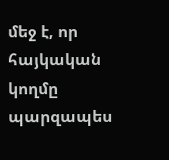մեջ է, որ հայկական կողմը պարզապես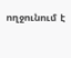ողջունում է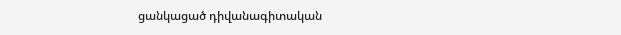ցանկացած դիվանագիտական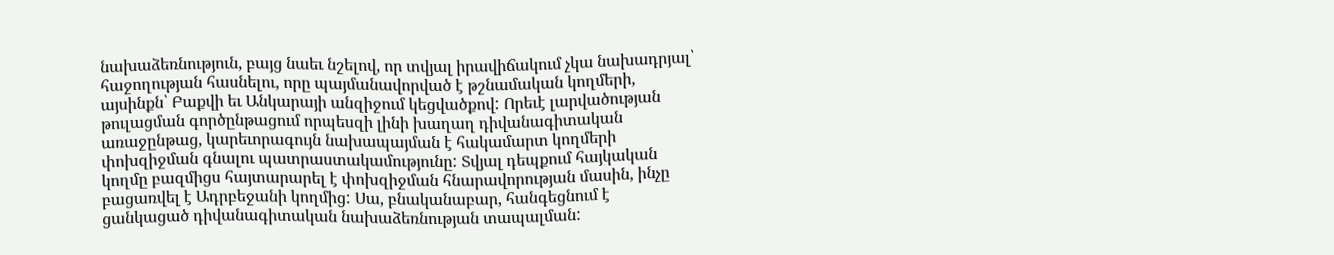նախաձեռնություն, բայց նաեւ նշելով, որ տվյալ իրավիճակում չկա նախադրյալ՝ հաջողության հասնելու, որը պայմանավորված է թշնամական կողմերի, այսինքն՝ Բաքվի եւ Անկարայի անզիջում կեցվածքով: Որեւէ լարվածության թուլացման գործընթացում որպեսզի լինի խաղաղ դիվանագիտական առաջընթաց, կարեւորագույն նախապայման է հակամարտ կողմերի փոխզիջման գնալու պատրաստակամությունը: Տվյալ դեպքում հայկական կողմը բազմիցս հայտարարել է փոխզիջման հնարավորության մասին, ինչը բացառվել է Ադրբեջանի կողմից: Սա, բնականաբար, հանգեցնում է ցանկացած դիվանագիտական նախաձեռնության տապալման: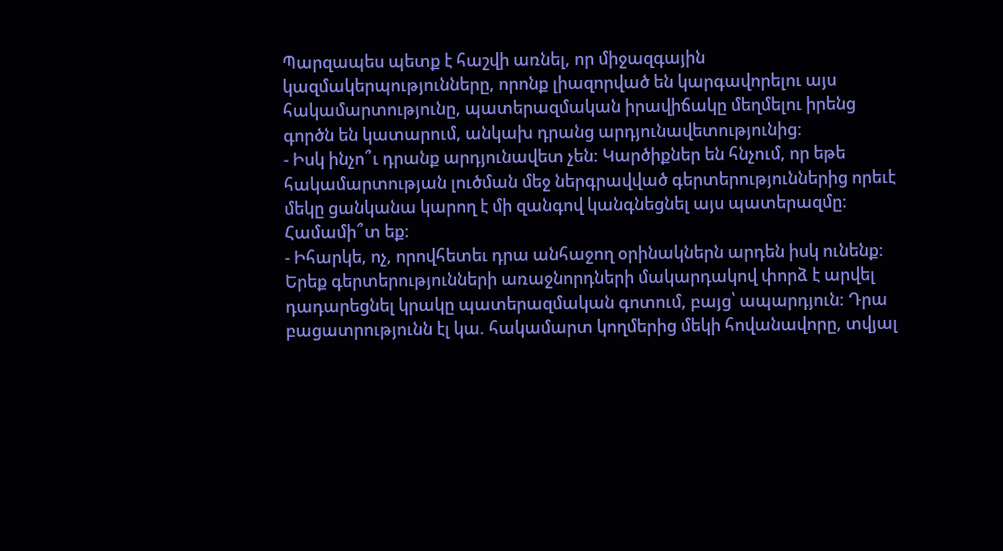Պարզապես պետք է հաշվի առնել, որ միջազգային կազմակերպությունները, որոնք լիազորված են կարգավորելու այս հակամարտությունը, պատերազմական իրավիճակը մեղմելու իրենց գործն են կատարում, անկախ դրանց արդյունավետությունից:
- Իսկ ինչո՞ւ դրանք արդյունավետ չեն: Կարծիքներ են հնչում, որ եթե հակամարտության լուծման մեջ ներգրավված գերտերություններից որեւէ մեկը ցանկանա կարող է մի զանգով կանգնեցնել այս պատերազմը: Համամի՞տ եք:
- Իհարկե, ոչ, որովհետեւ դրա անհաջող օրինակներն արդեն իսկ ունենք: Երեք գերտերությունների առաջնորդների մակարդակով փորձ է արվել դադարեցնել կրակը պատերազմական գոտում, բայց՝ ապարդյուն: Դրա բացատրությունն էլ կա. հակամարտ կողմերից մեկի հովանավորը, տվյալ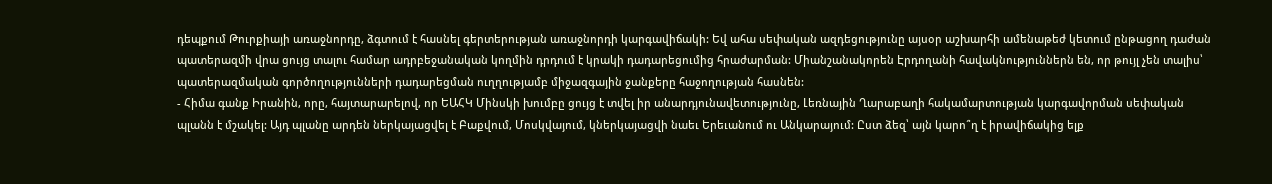դեպքում Թուրքիայի առաջնորդը, ձգտում է հասնել գերտերության առաջնորդի կարգավիճակի: Եվ ահա սեփական ազդեցությունը այսօր աշխարհի ամենաթեժ կետում ընթացող դաժան պատերազմի վրա ցույց տալու համար ադրբեջանական կողմին դրդում է կրակի դադարեցումից հրաժարման: Միանշանակորեն Էրդողանի հավակնություններն են, որ թույլ չեն տալիս՝ պատերազմական գործողությունների դադարեցման ուղղությամբ միջազգային ջանքերը հաջողության հասնեն:
- Հիմա գանք Իրանին, որը, հայտարարելով, որ ԵԱՀԿ Մինսկի խումբը ցույց է տվել իր անարդյունավետությունը, Լեռնային Ղարաբաղի հակամարտության կարգավորման սեփական պլանն է մշակել: Այդ պլանը արդեն ներկայացվել է Բաքվում, Մոսկվայում, կներկայացվի նաեւ Երեւանում ու Անկարայում: Ըստ ձեզ՝ այն կարո՞ղ է իրավիճակից ելք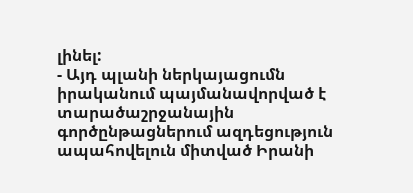լինել:
- Այդ պլանի ներկայացումն իրականում պայմանավորված է տարածաշրջանային գործընթացներում ազդեցություն ապահովելուն միտված Իրանի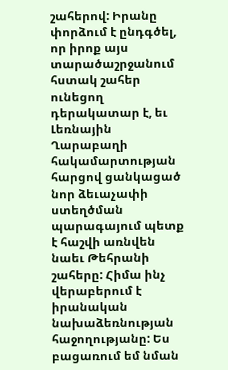շահերով: Իրանը փորձում է ընդգծել, որ իրոք այս տարածաշրջանում հստակ շահեր ունեցող դերակատար է, եւ Լեռնային Ղարաբաղի հակամարտության հարցով ցանկացած նոր ձեւաչափի ստեղծման պարագայում պետք է հաշվի առնվեն նաեւ Թեհրանի շահերը: Հիմա ինչ վերաբերում է իրանական նախաձեռնության հաջողությանը: Ես բացառում եմ նման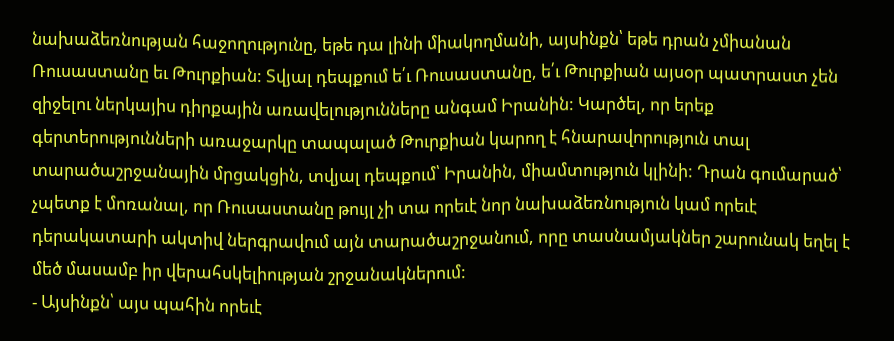նախաձեռնության հաջողությունը, եթե դա լինի միակողմանի, այսինքն՝ եթե դրան չմիանան Ռուսաստանը եւ Թուրքիան: Տվյալ դեպքում ե՛ւ Ռուսաստանը, ե՛ւ Թուրքիան այսօր պատրաստ չեն զիջելու ներկայիս դիրքային առավելությունները անգամ Իրանին: Կարծել, որ երեք գերտերությունների առաջարկը տապալած Թուրքիան կարող է հնարավորություն տալ տարածաշրջանային մրցակցին, տվյալ դեպքում՝ Իրանին, միամտություն կլինի: Դրան գումարած՝ չպետք է մոռանալ, որ Ռուսաստանը թույլ չի տա որեւէ նոր նախաձեռնություն կամ որեւէ դերակատարի ակտիվ ներգրավում այն տարածաշրջանում, որը տասնամյակներ շարունակ եղել է մեծ մասամբ իր վերահսկելիության շրջանակներում:
- Այսինքն՝ այս պահին որեւէ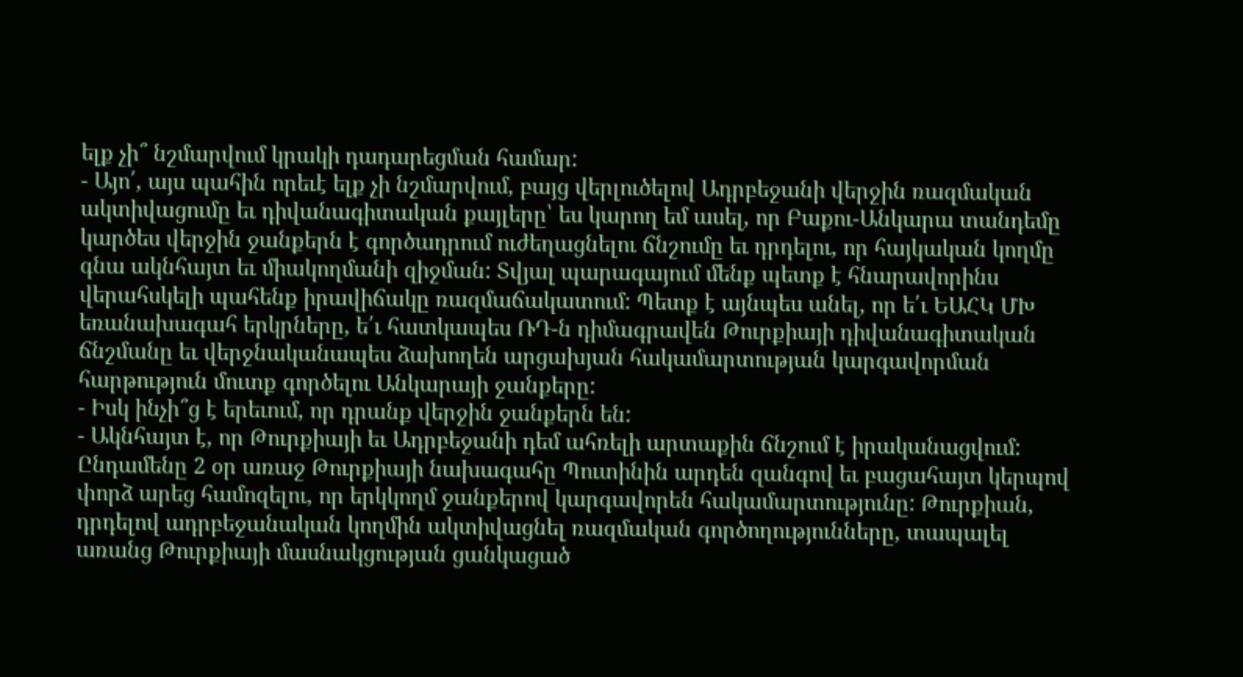ելք չի՞ նշմարվում կրակի դադարեցման համար:
- Այո՛, այս պահին որեւէ ելք չի նշմարվում, բայց վերլուծելով Ադրբեջանի վերջին ռազմական ակտիվացումը եւ դիվանագիտական քայլերը՝ ես կարող եմ ասել, որ Բաքու-Անկարա տանդեմը կարծես վերջին ջանքերն է գործադրում ուժեղացնելու ճնշումը եւ դրդելու, որ հայկական կողմը գնա ակնհայտ եւ միակողմանի զիջման: Տվյալ պարագայում մենք պետք է հնարավորինս վերահսկելի պահենք իրավիճակը ռազմաճակատում: Պետք է այնպես անել, որ ե՛ւ ԵԱՀԿ ՄԽ եռանախագահ երկրները, ե՛ւ հատկապես ՌԴ-ն դիմագրավեն Թուրքիայի դիվանագիտական ճնշմանը եւ վերջնականապես ձախողեն արցախյան հակամարտության կարգավորման հարթություն մուտք գործելու Անկարայի ջանքերը:
- Իսկ ինչի՞ց է երեւում, որ դրանք վերջին ջանքերն են:
- Ակնհայտ է, որ Թուրքիայի եւ Ադրբեջանի դեմ ահռելի արտաքին ճնշում է իրականացվում: Ընդամենը 2 օր առաջ Թուրքիայի նախագահը Պուտինին արդեն զանգով եւ բացահայտ կերպով փորձ արեց համոզելու, որ երկկողմ ջանքերով կարգավորեն հակամարտությունը: Թուրքիան, դրդելով ադրբեջանական կողմին ակտիվացնել ռազմական գործողությունները, տապալել առանց Թուրքիայի մասնակցության ցանկացած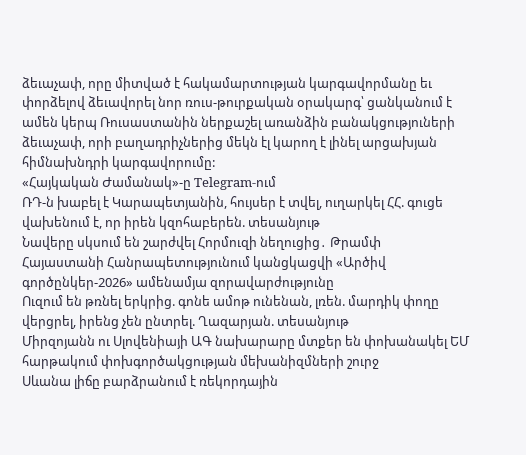ձեւաչափ, որը միտված է հակամարտության կարգավորմանը եւ փորձելով ձեւավորել նոր ռուս-թուրքական օրակարգ՝ ցանկանում է ամեն կերպ Ռուսաստանին ներքաշել առանձին բանակցություների ձեւաչափ, որի բաղադրիչներից մեկն էլ կարող է լինել արցախյան հիմնախնդրի կարգավորումը:
«Հայկական Ժամանակ»-ը Telegram-ում
ՌԴ-ն խաբել է Կարապետյանին, հույսեր է տվել, ուղարկել ՀՀ. գուցե վախենում է, որ իրեն կզոհաբերեն. տեսանյութ
Նավերը սկսում են շարժվել Հորմուզի նեղուցից․ Թրամփ
Հայաստանի Հանրապետությունում կանցկացվի «Արծիվ գործընկեր-2026» ամենամյա զորավարժությունը
Ուզում են թռնել երկրից. գոնե ամոթ ունենան, լռեն. մարդիկ փողը վերցրել, իրենց չեն ընտրել. Ղազարյան. տեսանյութ
Միրզոյանն ու Սլովենիայի ԱԳ նախարարը մտքեր են փոխանակել ԵՄ հարթակում փոխգործակցության մեխանիզմների շուրջ
Սևանա լիճը բարձրանում է ռեկորդային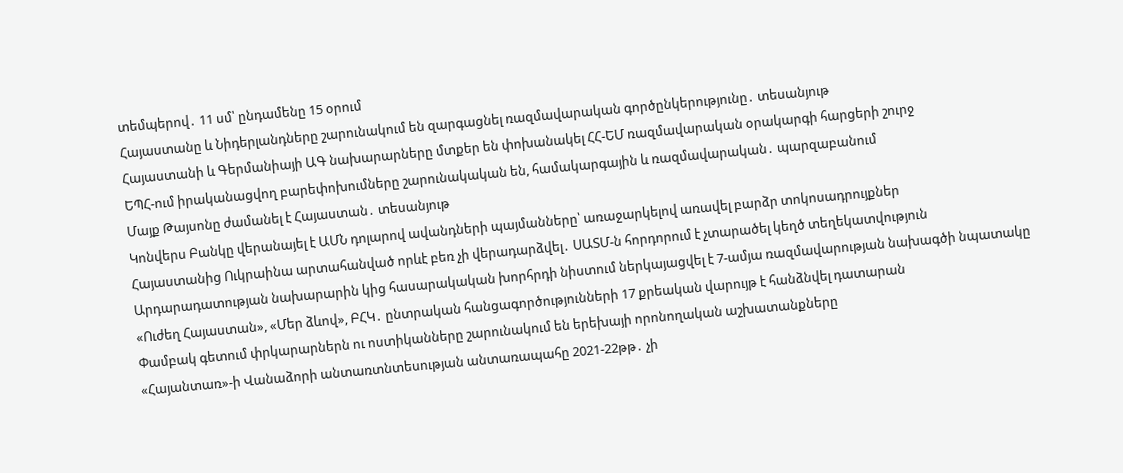տեմպերով․ 11 սմ՝ ընդամենը 15 օրում
Հայաստանը և Նիդերլանդները շարունակում են զարգացնել ռազմավարական գործընկերությունը․ տեսանյութ
Հայաստանի և Գերմանիայի ԱԳ նախարարները մտքեր են փոխանակել ՀՀ-ԵՄ ռազմավարական օրակարգի հարցերի շուրջ
ԵՊՀ-ում իրականացվող բարեփոխումները շարունակական են, համակարգային և ռազմավարական․ պարզաբանում
Մայք Թայսոնը ժամանել է Հայաստան․ տեսանյութ
Կոնվերս Բանկը վերանայել է ԱՄՆ դոլարով ավանդների պայմանները՝ առաջարկելով առավել բարձր տոկոսադրույքներ
Հայաստանից Ուկրաինա արտահանված որևէ բեռ չի վերադարձվել․ ՍԱՏՄ-ն հորդորում է չտարածել կեղծ տեղեկատվություն
Արդարադատության նախարարին կից հասարակական խորհրդի նիստում ներկայացվել է 7-ամյա ռազմավարության նախագծի նպատակը
«Ուժեղ Հայաստան», «Մեր ձևով», ԲՀԿ․ ընտրական հանցագործությունների 17 քրեական վարույթ է հանձնվել դատարան
Փամբակ գետում փրկարարներն ու ոստիկանները շարունակում են երեխայի որոնողական աշխատանքները
«Հայանտառ»-ի Վանաձորի անտառտնտեսության անտառապահը 2021-22թթ․ չի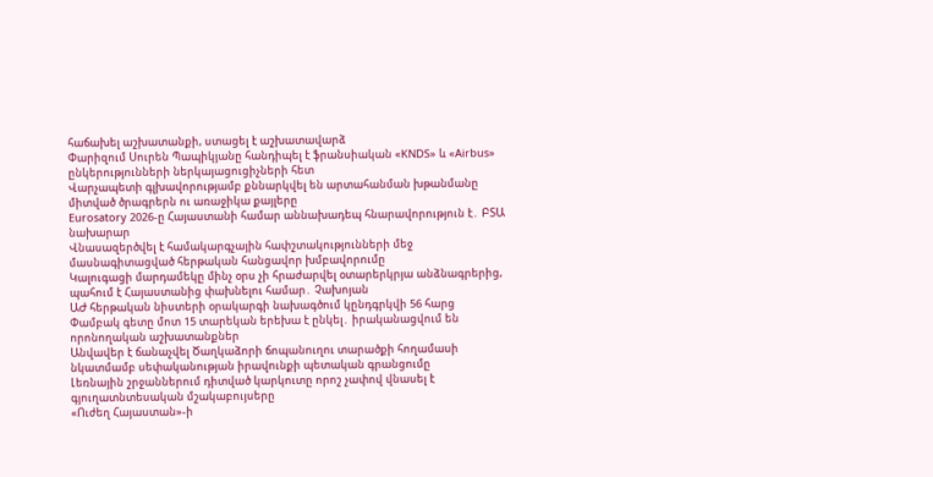հաճախել աշխատանքի, ստացել է աշխատավարձ
Փարիզում Սուրեն Պապիկյանը հանդիպել է ֆրանսիական «KNDS» և «Airbus» ընկերությունների ներկայացուցիչների հետ
Վարչապետի գլխավորությամբ քննարկվել են արտահանման խթանմանը միտված ծրագրերն ու առաջիկա քայլերը
Eurosatory 2026-ը Հայաստանի համար աննախադեպ հնարավորություն է․ ԲՏԱ նախարար
Վնասազերծվել է համակարգչային հափշտակությունների մեջ մասնագիտացված հերթական հանցավոր խմբավորումը
Կալուգացի մարդամեկը մինչ օրս չի հրաժարվել օտարերկրյա անձնագրերից, պահում է Հայաստանից փախնելու համար․ Չախոյան
ԱԺ հերթական նիստերի օրակարգի նախագծում կընդգրկվի 56 հարց
Փամբակ գետը մոտ 15 տարեկան երեխա է ընկել․ իրականացվում են որոնողական աշխատանքներ
Անվավեր է ճանաչվել Ծաղկաձորի ճոպանուղու տարածքի հողամասի նկատմամբ սեփականության իրավունքի պետական գրանցումը
Լեռնային շրջաններում դիտված կարկուտը որոշ չափով վնասել է գյուղատնտեսական մշակաբույսերը
«Ուժեղ Հայաստան»-ի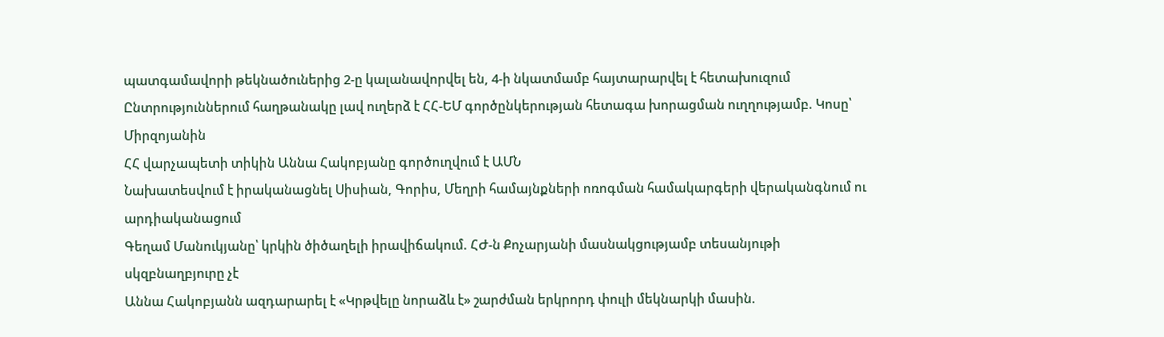պատգամավորի թեկնածուներից 2-ը կալանավորվել են, 4-ի նկատմամբ հայտարարվել է հետախուզում
Ընտրություններում հաղթանակը լավ ուղերձ է ՀՀ-ԵՄ գործընկերության հետագա խորացման ուղղությամբ. Կոսը՝ Միրզոյանին
ՀՀ վարչապետի տիկին Աննա Հակոբյանը գործուղվում է ԱՄՆ
Նախատեսվում է իրականացնել Սիսիան, Գորիս, Մեղրի համայնքների ոռոգման համակարգերի վերականգնում ու արդիականացում
Գեղամ Մանուկյանը՝ կրկին ծիծաղելի իրավիճակում. ՀԺ-ն Քոչարյանի մասնակցությամբ տեսանյութի սկզբնաղբյուրը չէ
Աննա Հակոբյանն ազդարարել է «Կրթվելը նորաձև է» շարժման երկրորդ փուլի մեկնարկի մասին.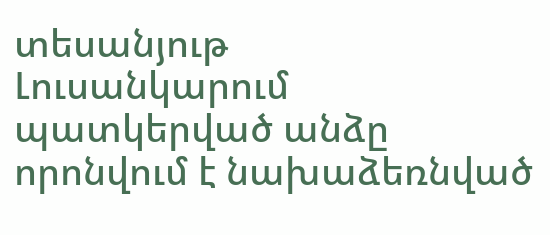տեսանյութ
Լուսանկարում պատկերված անձը որոնվում է նախաձեռնված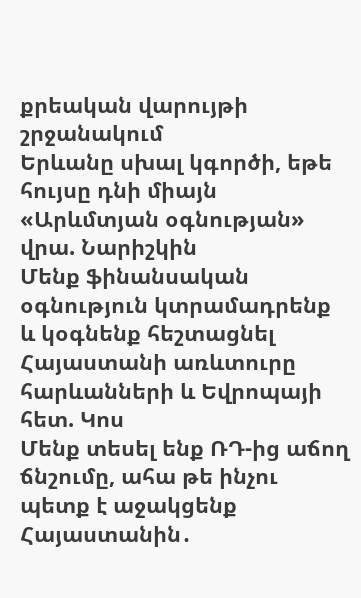քրեական վարույթի շրջանակում
Երևանը սխալ կգործի, եթե հույսը դնի միայն «Արևմտյան օգնության» վրա. Նարիշկին
Մենք ֆինանսական օգնություն կտրամադրենք և կօգնենք հեշտացնել Հայաստանի առևտուրը հարևանների և Եվրոպայի հետ. Կոս
Մենք տեսել ենք ՌԴ-ից աճող ճնշումը, ահա թե ինչու պետք է աջակցենք Հայաստանին․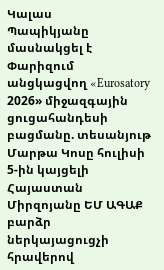Կալաս
Պապիկյանը մասնակցել է Փարիզում անցկացվող «Eurosatory 2026» միջազգային ցուցահանդեսի բացմանը. տեսանյութ
Մարթա Կոսը հուլիսի 5-ին կայցելի Հայաստան
Միրզոյանը ԵՄ ԱԳԱՔ բարձր ներկայացուցչի հրավերով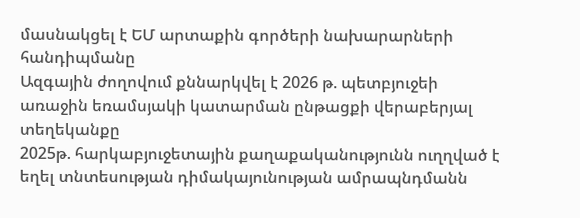մասնակցել է ԵՄ արտաքին գործերի նախարարների հանդիպմանը
Ազգային ժողովում քննարկվել է 2026 թ. պետբյուջեի առաջին եռամսյակի կատարման ընթացքի վերաբերյալ տեղեկանքը
2025թ. հարկաբյուջետային քաղաքականությունն ուղղված է եղել տնտեսության դիմակայունության ամրապնդմանն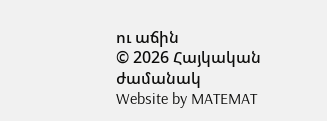ու աճին
© 2026 Հայկական ժամանակ
Website by MATEMAT